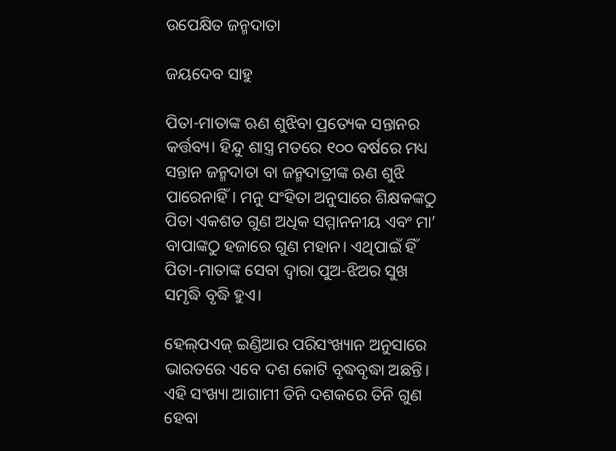ଉପେକ୍ଷିତ ଜନ୍ମଦାତା

ଜୟଦେବ ସାହୁ

ପିତା-ମାତାଙ୍କ ଋଣ ଶୁଝିବା ପ୍ରତ୍ୟେକ ସନ୍ତାନର କର୍ତ୍ତବ୍ୟ। ହିନ୍ଦୁ ଶାସ୍ତ୍ର ମତରେ ୧୦୦ ବର୍ଷରେ ମଧ୍ୟ ସନ୍ତାନ ଜନ୍ମଦାତା ବା ଜନ୍ମଦାତ୍ରୀଙ୍କ ଋଣ ଶୁଝି ପାରେନାହିଁ। ମନୁ ସଂହିତା ଅନୁସାରେ ଶିକ୍ଷକଙ୍କଠୁ ପିତା ଏକଶତ ଗୁଣ ଅଧିକ ସମ୍ମାନନୀୟ ଏବଂ ମା’ ବାପାଙ୍କଠୁ ହଜାରେ ଗୁଣ ମହାନ। ଏଥିପାଇଁ ହିଁ ପିତା-ମାତାଙ୍କ ସେବା ଦ୍ବାରା ପୁଅ-ଝିଅର ସୁଖ ସମୃଦ୍ଧି ବୃଦ୍ଧି ହୁଏ।

ହେଲ୍‌ପଏଜ୍ ଇଣ୍ଡିଆର ପରିସଂଖ୍ୟାନ ଅନୁସାରେ ଭାରତରେ ଏବେ ଦଶ କୋଟି ବୃଦ୍ଧବୃଦ୍ଧା ଅଛନ୍ତି। ଏହି ସଂଖ୍ୟା ଆଗାମୀ ତିନି ଦଶକରେ ତିନି ଗୁଣ ହେବା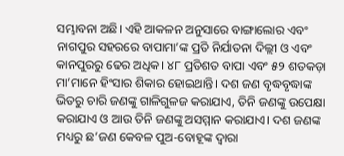ସମ୍ଭାବନା ଅଛି। ଏହି ଆକଳନ ଅନୁସାରେ ବାଙ୍ଗାଲୋର ଏବଂ ନାଗପୁର ସହରରେ ବାପାମା’ଙ୍କ ପ୍ରତି ନିର୍ଯାତନା ଦିଲ୍ଲୀ ଓ ଏବଂ କାନପୁରରୁ ଢେର ଅଧିକ। ୪୮ ପ୍ରତିଶତ ବାପା ଏବଂ ୫୨ ଶତକଡ଼ା ମା’ମାନେ ହିଂସାର ଶିକାର ହୋଇଥାନ୍ତି। ଦଶ ଜଣ ବୃଦ୍ଧବୃଦ୍ଧାଙ୍କ ଭିତରୁ ଚାରି ଜଣଙ୍କୁ ଗାଳିଗୁଳଜ କରାଯାଏ, ତିନି ଜଣଙ୍କୁ ଉପେକ୍ଷା କରାଯାଏ ଓ ଆଉ ତିନି ଜଣଙ୍କୁ ଅସମ୍ମାନ କରାଯାଏ। ଦଶ ଜଣଙ୍କ ମଧ୍ୟରୁ ଛ’ଜଣ କେବଳ ପୁଅ-ବୋହୂଙ୍କ ଦ୍ବାରା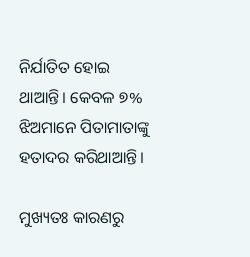ନିର୍ଯାତିତ ହୋଇ ଥାଆନ୍ତି। କେବଳ ୭% ଝିଅମାନେ ପିତାମାତାଙ୍କୁ ହତାଦର କରିଥାଆନ୍ତି।

ମୁଖ୍ୟତଃ କାରଣରୁ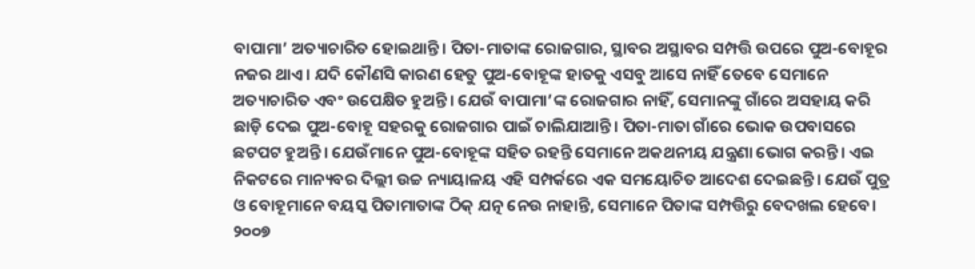ବାପାମା’ ଅତ୍ୟାଚାରିତ ହୋଇଥାନ୍ତି। ପିତା-ମାତାଙ୍କ ରୋଜଗାର, ସ୍ଥାବର ଅସ୍ଥାବର ସମ୍ପତ୍ତି ଉପରେ ପୁଅ-ବୋହୂର ନଜର ଥାଏ। ଯଦି କୌଣସି କାରଣ ହେତୁ ପୁଅ-ବୋହୂଙ୍କ ହାତକୁ ଏସବୁ ଆସେ ନାହିଁ ତେବେ ସେମାନେ ଅତ୍ୟାଚାରିତ ଏବଂ ଉପେକ୍ଷିତ ହୁଅନ୍ତି। ଯେଉଁ ବାପାମା’ଙ୍କ ରୋଜଗାର ନାହିଁ, ସେମାନଙ୍କୁ ଗାଁରେ ଅସହାୟ କରି ଛାଡ଼ି ଦେଇ ପୁଅ-ବୋହୂ ସହରକୁ ରୋଜଗାର ପାଇଁ ଚାଲିଯାଆନ୍ତି। ପିତା-ମାତା ଗାଁରେ ଭୋକ ଉପବାସରେ ଛଟପଟ ହୁଅନ୍ତି। ଯେଉଁମାନେ ପୁଅ-ବୋହୂଙ୍କ ସହିତ ରହନ୍ତି ସେମାନେ ଅକଥନୀୟ ଯନ୍ତ୍ରଣା ଭୋଗ କରନ୍ତି। ଏଇ ନିକଟରେ ମାନ୍ୟବର ଦିଲ୍ଲୀ ଉଚ୍ଚ ନ୍ୟାୟାଳୟ ଏହି ସମ୍ପର୍କରେ ଏକ ସମୟୋଚିତ ଆଦେଶ ଦେଇଛନ୍ତି। ଯେଉଁ ପୁତ୍ର ଓ ବୋହୂମାନେ ବୟସ୍କ ପିତାମାତାଙ୍କ ଠିକ୍ ଯତ୍ନ ନେଉ ନାହାନ୍ତି, ସେମାନେ ପିତାଙ୍କ ସମ୍ପତ୍ତିରୁ ବେଦଖଲ ହେବେ। ୨୦୦୭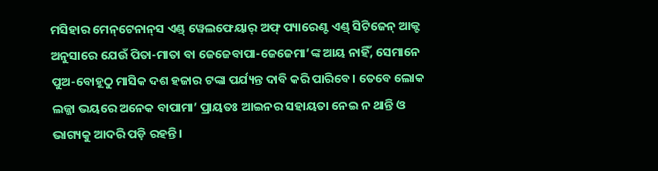ମସିହାର ମେନ୍‌ଟେନାନ୍‌ସ ଏଣ୍ଡ୍ ୱେଲଫେୟାର୍ ଅଫ୍ ପ୍ୟାରେଣ୍ଟ ଏଣ୍ଡ୍ ସିଟିଜେନ୍ ଆକ୍ଟ ଅନୁସାରେ ଯେଉଁ ପିତା-ମାତା ବା ଜେଜେବାପା-ଜେଜେମା’ଙ୍କ ଆୟ ନାହିଁ, ସେମାନେ ପୁଅ-ବୋହୂଠୁ ମାସିକ ଦଶ ହଜାର ଟଙ୍କା ପର୍ଯ୍ୟନ୍ତ ଦାବି କରି ପାରିବେ। ତେବେ ଲୋକ ଲଜ୍ଜା ଭୟରେ ଅନେକ ବାପାମା’ ପ୍ରାୟତଃ ଆଇନର ସହାୟତା ନେଇ ନ ଥାନ୍ତି ଓ ଭାଗ୍ୟକୁ ଆଦରି ପଡ଼ି ରହନ୍ତି।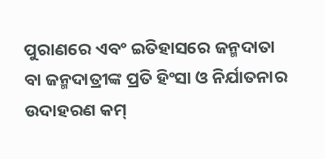ପୁରାଣରେ ଏବଂ ଇତିହାସରେ ଜନ୍ମଦାତା ବା ଜନ୍ମଦାତ୍ରୀଙ୍କ ପ୍ରତି ହିଂସା ଓ ନିର୍ଯାତନାର ଉଦାହରଣ କମ୍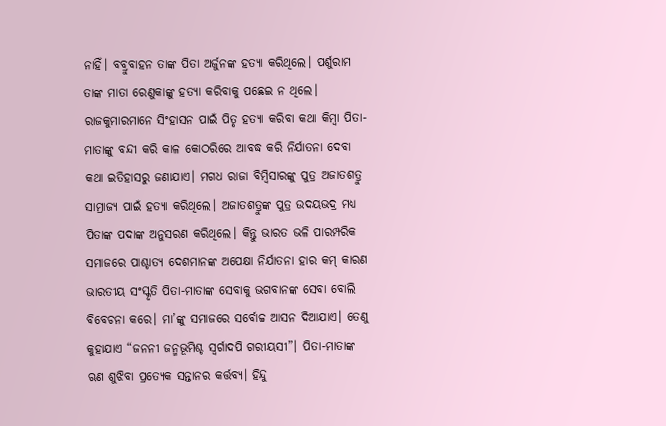ନାହିଁ। ବବ୍ରୁବାହନ ତାଙ୍କ ପିତା ଅର୍ଜୁନଙ୍କ ହତ୍ୟା କରିଥିଲେ। ପର୍ଶୁରାମ ତାଙ୍କ ମାତା ରେଣୁକାଙ୍କୁ ହତ୍ୟା କରିବାକୁ ପଛେଇ ନ ଥିଲେ। ରାଜକୁମାରମାନେ ସିଂହାସନ ପାଇଁ ପିତୃ ହତ୍ୟା କରିବା କଥା କିମ୍ବା ପିତା-ମାତାଙ୍କୁ ବନ୍ଦୀ କରି କାଳ କୋଠରିରେ ଆବଦ୍ଧ କରି ନିର୍ଯାତନା ଦେବା କଥା ଇତିହାସରୁ ଜଣାଯାଏ। ମଗଧ ରାଜା ବିମ୍ବିସାରଙ୍କୁ ପୁତ୍ର ଅଜାତଶତ୍ରୁ ସାମ୍ରାଜ୍ୟ ପାଇଁ ହତ୍ୟା କରିଥିଲେ। ଅଜାତଶତ୍ରୁଙ୍କ ପୁତ୍ର ଉଦୟଭଦ୍ର ମଧ୍ୟ ପିତାଙ୍କ ପଦାଙ୍କ ଅନୁସରଣ କରିଥିଲେ। କିନ୍ତୁ ଭାରତ ଭଳି ପାରମ୍ପରିକ ସମାଜରେ ପାଶ୍ଚାତ୍ୟ ଦେଶମାନଙ୍କ ଅପେକ୍ଷା ନିର୍ଯାତନା ହାର କମ୍‌ କାରଣ ଭାରତୀୟ ସଂସ୍କୃତି ପିତା-ମାତାଙ୍କ ସେବାକୁ ଭଗବାନଙ୍କ ସେବା ବୋଲି ବିବେଚନା କରେ। ମା’ଙ୍କୁ ସମାଜରେ ସର୍ବୋଚ୍ଚ ଆସନ ଦିଆଯାଏ। ତେଣୁ କୁହାଯାଏ “ଜନନୀ ଜନ୍ମଭୂମିଶ୍ଚ ସ୍ବର୍ଗାଦପି ଗରୀୟସୀ”। ପିତା-ମାତାଙ୍କ ଋଣ ଶୁଝିବା ପ୍ରତ୍ୟେକ ସନ୍ତାନର କର୍ତ୍ତବ୍ୟ। ହିନ୍ଦୁ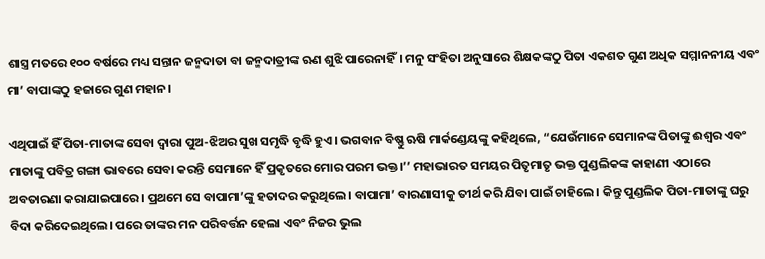ଶାସ୍ତ୍ର ମତରେ ୧୦୦ ବର୍ଷରେ ମଧ୍ୟ ସନ୍ତାନ ଜନ୍ମଦାତା ବା ଜନ୍ମଦାତ୍ରୀଙ୍କ ଋଣ ଶୁଝି ପାରେନାହିଁ। ମନୁ ସଂହିତା ଅନୁସାରେ ଶିକ୍ଷକଙ୍କଠୁ ପିତା ଏକଶତ ଗୁଣ ଅଧିକ ସମ୍ମାନନୀୟ ଏବଂ ମା’ ବାପାଙ୍କଠୁ ହଜାରେ ଗୁଣ ମହାନ।

ଏଥିପାଇଁ ହିଁ ପିତା-ମାତାଙ୍କ ସେବା ଦ୍ବାରା ପୁଅ-ଝିଅର ସୁଖ ସମୃଦ୍ଧି ବୃଦ୍ଧି ହୁଏ। ଭଗବାନ ବିଷ୍ଣୁ ଋଷି ମାର୍କଣ୍ଡେୟଙ୍କୁ କହିଥିଲେ, “ଯେଉଁମାନେ ସେମାନଙ୍କ ପିତାଙ୍କୁ ଈଶ୍ବର ଏବଂ ମାତାଙ୍କୁ ପବିତ୍ର ଗଙ୍ଗା ଭାବରେ ସେବା କରନ୍ତି ସେମାନେ ହିଁ ପ୍ରକୃତରେ ମୋର ପରମ ଭକ୍ତ।’’ ମହାଭାରତ ସମୟର ପିତୃମାତୃ ଭକ୍ତ ପୁଣ୍ଡଲିକଙ୍କ କାହାଣୀ ଏଠାରେ ଅବତାରଣା କରାଯାଇପାରେ। ପ୍ରଥମେ ସେ ବାପାମା’ଙ୍କୁ ହତାଦର କରୁଥିଲେ। ବାପାମା’ ବାରଣାସୀକୁ ତୀର୍ଥ କରି ଯିବା ପାଇଁ ଚାହିଲେ। କିନ୍ତୁ ପୁଣ୍ଡଲିକ ପିତା-ମାତାଙ୍କୁ ଘରୁ ବିଦା କରିଦେଇଥିଲେ। ପରେ ତାଙ୍କର ମନ ପରିବର୍ତ୍ତନ ହେଲା ଏବଂ ନିଜର ଭୁଲ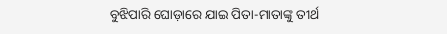ବୁଝିପାରି ଘୋଡ଼ାରେ ଯାଇ ପିତା-ମାତାଙ୍କୁ ତୀର୍ଥ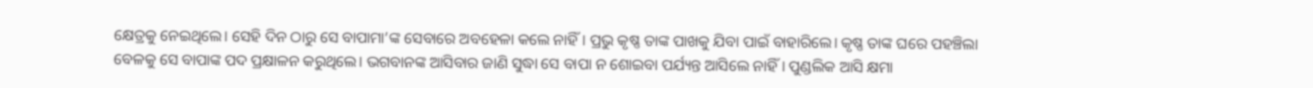କ୍ଷେତ୍ରକୁ ନେଇଥିଲେ। ସେହି ଦିନ ଠାରୁ ସେ ବାପାମା’ଙ୍କ ସେବାରେ ଅବହେଳା କଲେ ନାହିଁ। ପ୍ରଭୁ କୃଷ୍ଣ ତାଙ୍କ ପାଖକୁ ଯିବା ପାଇଁ ବାହାରିଲେ। କୃଷ୍ଣ ତାଙ୍କ ଘରେ ପହଞ୍ଚିଲା ବେଳକୁ ସେ ବାପାଙ୍କ ପଦ ପ୍ରକ୍ଷାଳନ କରୁଥିଲେ। ଭଗବାନଙ୍କ ଆସିବାର ଜାଣି ସୁଦ୍ଧା ସେ ବାପା ନ ଶୋଇବା ପର୍ଯ୍ୟନ୍ତ ଆସିଲେ ନାହିଁ। ପୁଣ୍ଡଲିକ ଆସି କ୍ଷମା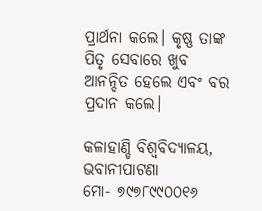ପ୍ରାର୍ଥନା କଲେ। କୃଷ୍ଣ ତାଙ୍କ ପିତୃ ସେବାରେ ଖୁବ ଆନନ୍ଦିତ ହେଲେ ଏବଂ ବର ପ୍ରଦାନ କଲେ।

କଳାହାଣ୍ଡି ବିଶ୍ବବିଦ୍ୟାଳୟ, ଭବାନୀପାଟଣା
ମୋ- ୭୯୭୮୯୯୦୦୧୬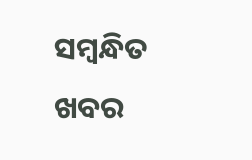ସମ୍ବନ୍ଧିତ ଖବର